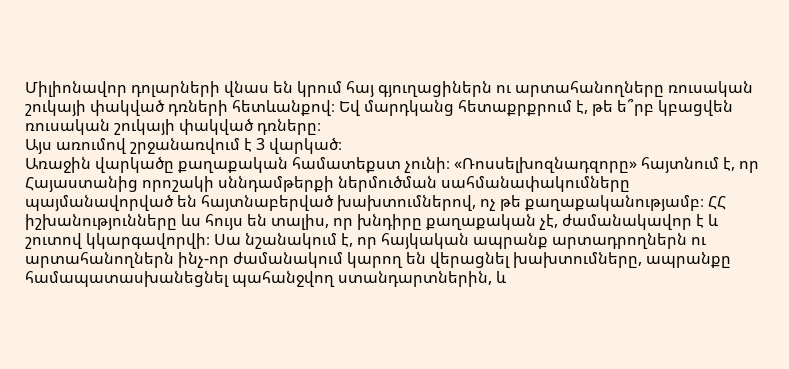Միլիոնավոր դոլարների վնաս են կրում հայ գյուղացիներն ու արտահանողները ռուսական շուկայի փակված դռների հետևանքով։ Եվ մարդկանց հետաքրքրում է, թե ե՞րբ կբացվեն ռուսական շուկայի փակված դռները։
Այս առումով շրջանառվում է 3 վարկած։
Առաջին վարկածը քաղաքական համատեքստ չունի։ «Ռոսսելխոզնադզորը» հայտնում է, որ Հայաստանից որոշակի սննդամթերքի ներմուծման սահմանափակումները պայմանավորված են հայտնաբերված խախտումներով, ոչ թե քաղաքականությամբ։ ՀՀ իշխանությունները ևս հույս են տալիս, որ խնդիրը քաղաքական չէ, ժամանակավոր է և շուտով կկարգավորվի։ Սա նշանակում է, որ հայկական ապրանք արտադրողներն ու արտահանողներն ինչ-որ ժամանակում կարող են վերացնել խախտումները, ապրանքը համապատասխանեցնել պահանջվող ստանդարտներին, և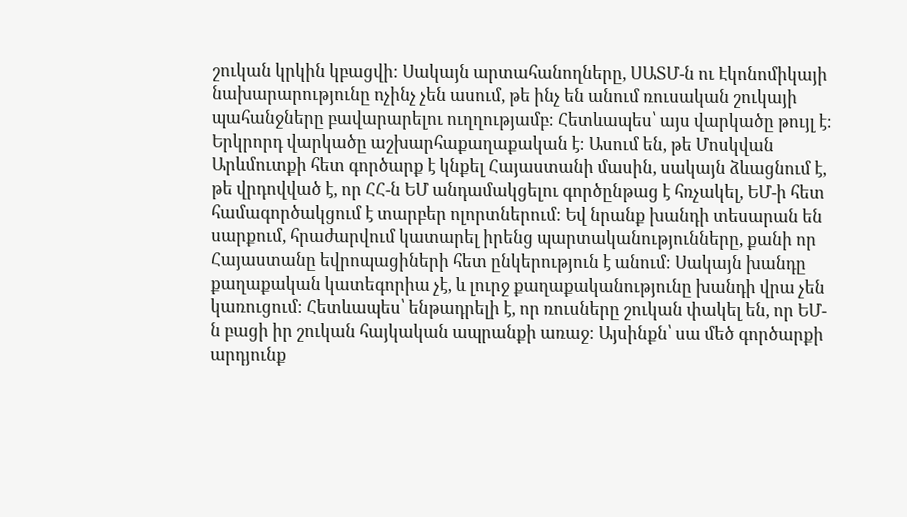շուկան կրկին կբացվի։ Սակայն արտահանողները, ՍԱՏՄ-ն ու Էկոնոմիկայի նախարարությունը ոչինչ չեն ասում, թե ինչ են անում ռուսական շուկայի պահանջները բավարարելու ուղղությամբ։ Հետևապես՝ այս վարկածը թույլ է։
Երկրորդ վարկածը աշխարհաքաղաքական է։ Ասում են, թե Մոսկվան Արևմուտքի հետ գործարք է կնքել Հայաստանի մասին, սակայն ձևացնում է, թե վրդովված է, որ ՀՀ-ն ԵՄ անդամակցելու գործընթաց է հռչակել, ԵՄ-ի հետ համագործակցում է տարբեր ոլորտներում։ Եվ նրանք խանդի տեսարան են սարքում, հրաժարվում կատարել իրենց պարտականությունները, քանի որ Հայաստանը եվրոպացիների հետ ընկերություն է անում։ Սակայն խանդը քաղաքական կատեգորիա չէ, և լուրջ քաղաքականությունը խանդի վրա չեն կառուցում։ Հետևապես՝ ենթադրելի է, որ ռուսները շուկան փակել են, որ ԵՄ-ն բացի իր շուկան հայկական ապրանքի առաջ։ Այսինքն՝ սա մեծ գործարքի արդյունք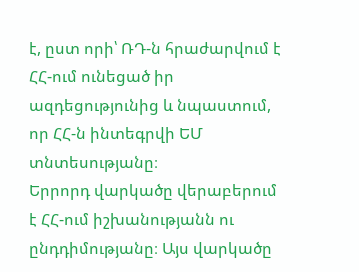է, ըստ որի՝ ՌԴ-ն հրաժարվում է ՀՀ-ում ունեցած իր ազդեցությունից և նպաստում, որ ՀՀ-ն ինտեգրվի ԵՄ տնտեսությանը։
Երրորդ վարկածը վերաբերում է ՀՀ-ում իշխանությանն ու ընդդիմությանը։ Այս վարկածը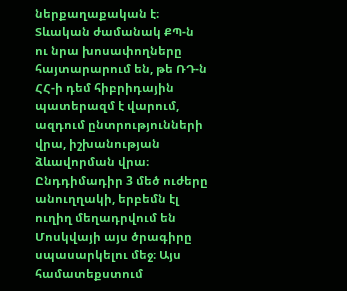ներքաղաքական է։ Տևական ժամանակ ՔՊ-ն ու նրա խոսափողները հայտարարում են, թե ՌԴ-ն ՀՀ-ի դեմ հիբրիդային պատերազմ է վարում, ազդում ընտրությունների վրա, իշխանության ձևավորման վրա։ Ընդդիմադիր 3 մեծ ուժերը անուղղակի, երբեմն էլ ուղիղ մեղադրվում են Մոսկվայի այս ծրագիրը սպասարկելու մեջ։ Այս համատեքստում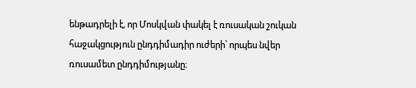ենթադրելի է, որ Մոսկվան փակել է ռուսական շուկան հաջակցություն ընդդիմադիր ուժերի՝ որպես նվեր ռուսամետ ընդդիմությանը։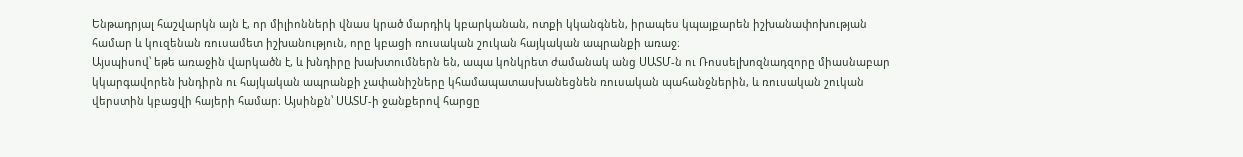Ենթադրյալ հաշվարկն այն է, որ միլիոնների վնաս կրած մարդիկ կբարկանան, ոտքի կկանգնեն, իրապես կպայքարեն իշխանափոխության համար և կուզենան ռուսամետ իշխանություն, որը կբացի ռուսական շուկան հայկական ապրանքի առաջ։
Այսպիսով՝ եթե առաջին վարկածն է, և խնդիրը խախտումներն են, ապա կոնկրետ ժամանակ անց ՍԱՏՄ-ն ու Ռոսսելխոզնադզորը միասնաբար կկարգավորեն խնդիրն ու հայկական ապրանքի չափանիշները կհամապատասխանեցնեն ռուսական պահանջներին, և ռուսական շուկան վերստին կբացվի հայերի համար։ Այսինքն՝ ՍԱՏՄ-ի ջանքերով հարցը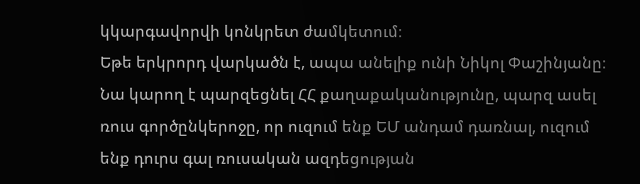կկարգավորվի կոնկրետ ժամկետում։
Եթե երկրորդ վարկածն է, ապա անելիք ունի Նիկոլ Փաշինյանը։ Նա կարող է պարզեցնել ՀՀ քաղաքականությունը, պարզ ասել ռուս գործընկերոջը, որ ուզում ենք ԵՄ անդամ դառնալ, ուզում ենք դուրս գալ ռուսական ազդեցության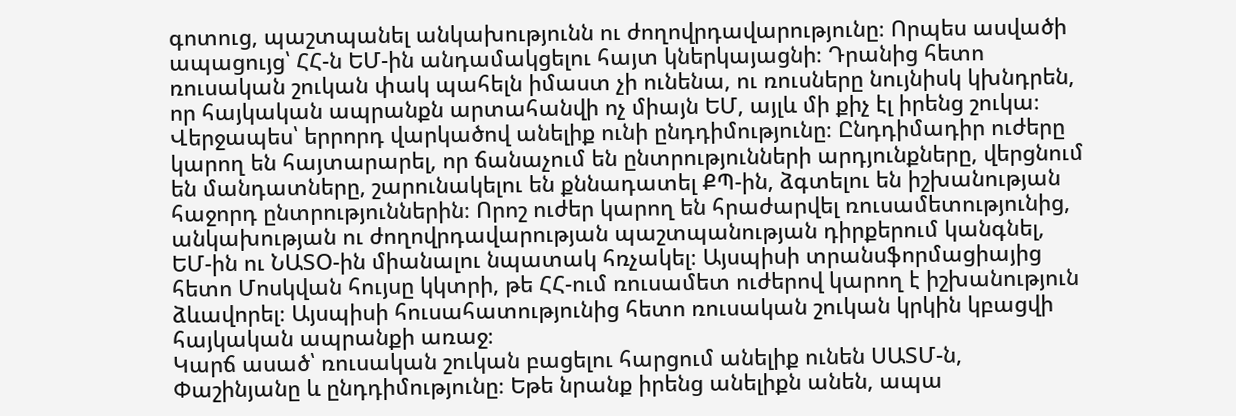գոտուց, պաշտպանել անկախությունն ու ժողովրդավարությունը։ Որպես ասվածի ապացույց՝ ՀՀ-ն ԵՄ-ին անդամակցելու հայտ կներկայացնի։ Դրանից հետո ռուսական շուկան փակ պահելն իմաստ չի ունենա, ու ռուսները նույնիսկ կխնդրեն, որ հայկական ապրանքն արտահանվի ոչ միայն ԵՄ, այլև մի քիչ էլ իրենց շուկա։
Վերջապես՝ երրորդ վարկածով անելիք ունի ընդդիմությունը։ Ընդդիմադիր ուժերը կարող են հայտարարել, որ ճանաչում են ընտրությունների արդյունքները, վերցնում են մանդատները, շարունակելու են քննադատել ՔՊ-ին, ձգտելու են իշխանության հաջորդ ընտրություններին։ Որոշ ուժեր կարող են հրաժարվել ռուսամետությունից, անկախության ու ժողովրդավարության պաշտպանության դիրքերում կանգնել, ԵՄ-ին ու ՆԱՏՕ-ին միանալու նպատակ հռչակել։ Այսպիսի տրանսֆորմացիայից հետո Մոսկվան հույսը կկտրի, թե ՀՀ-ում ռուսամետ ուժերով կարող է իշխանություն ձևավորել։ Այսպիսի հուսահատությունից հետո ռուսական շուկան կրկին կբացվի հայկական ապրանքի առաջ։
Կարճ ասած՝ ռուսական շուկան բացելու հարցում անելիք ունեն ՍԱՏՄ-ն, Փաշինյանը և ընդդիմությունը։ Եթե նրանք իրենց անելիքն անեն, ապա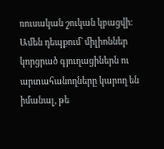ռուսական շուկան կբացվի։ Ամեն դեպքում՝ միլիոններ կորցրած գյուղացիներն ու արտահանողները կարող են իմանալ, թե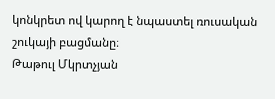կոնկրետ ով կարող է նպաստել ռուսական շուկայի բացմանը։
Թաթուլ Մկրտչյան